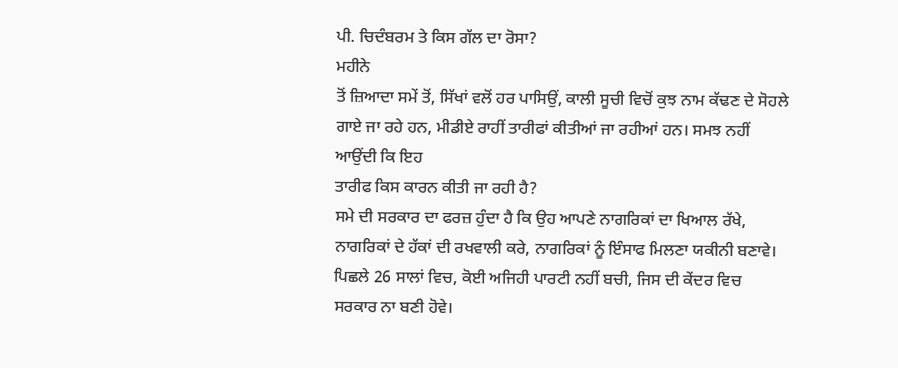ਪੀ. ਚਿਦੰਬਰਮ ਤੇ ਕਿਸ ਗੱਲ ਦਾ ਰੋਸਾ?
ਮਹੀਨੇ
ਤੋਂ ਜ਼ਿਆਦਾ ਸਮੇਂ ਤੋਂ, ਸਿੱਖਾਂ ਵਲੋਂ ਹਰ ਪਾਸਿਉਂ, ਕਾਲੀ ਸੂਚੀ ਵਿਚੋਂ ਕੁਝ ਨਾਮ ਕੱਢਣ ਦੇ ਸੋਹਲੇ
ਗਾਏ ਜਾ ਰਹੇ ਹਨ, ਮੀਡੀਏ ਰਾਹੀਂ ਤਾਰੀਫਾਂ ਕੀਤੀਆਂ ਜਾ ਰਹੀਆਂ ਹਨ। ਸਮਝ ਨਹੀਂ ਆਉਂਦੀ ਕਿ ਇਹ
ਤਾਰੀਫ ਕਿਸ ਕਾਰਨ ਕੀਤੀ ਜਾ ਰਹੀ ਹੈ?
ਸਮੇ ਦੀ ਸਰਕਾਰ ਦਾ ਫਰਜ਼ ਹੁੰਦਾ ਹੈ ਕਿ ਉਹ ਆਪਣੇ ਨਾਗਰਿਕਾਂ ਦਾ ਖਿਆਲ ਰੱਖੇ,
ਨਾਗਰਿਕਾਂ ਦੇ ਹੱਕਾਂ ਦੀ ਰਖਵਾਲੀ ਕਰੇ, ਨਾਗਰਿਕਾਂ ਨੂੰ ਇੰਸਾਫ ਮਿਲਣਾ ਯਕੀਨੀ ਬਣਾਵੇ।
ਪਿਛਲੇ 26 ਸਾਲਾਂ ਵਿਚ, ਕੋਈ ਅਜਿਹੀ ਪਾਰਟੀ ਨਹੀਂ ਬਚੀ, ਜਿਸ ਦੀ ਕੇਂਦਰ ਵਿਚ
ਸਰਕਾਰ ਨਾ ਬਣੀ ਹੋਵੇ।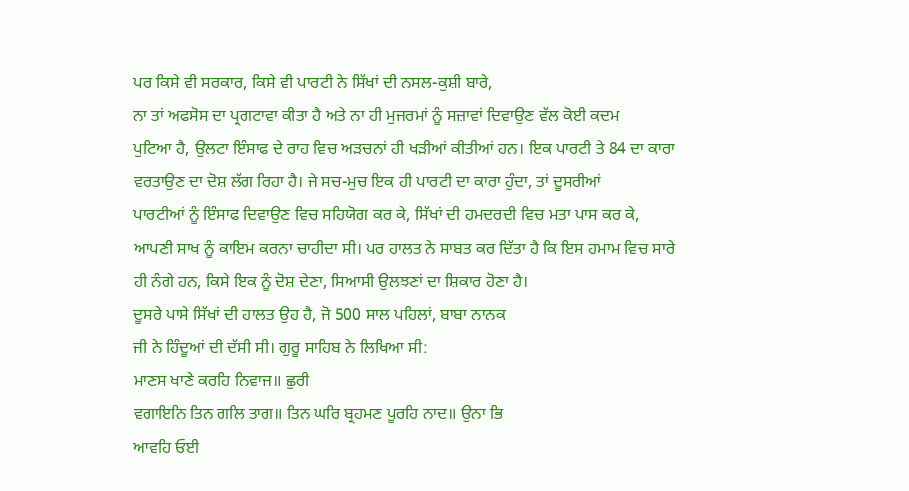ਪਰ ਕਿਸੇ ਵੀ ਸਰਕਾਰ, ਕਿਸੇ ਵੀ ਪਾਰਟੀ ਨੇ ਸਿੱਖਾਂ ਦੀ ਨਸਲ-ਕੁਸ਼ੀ ਬਾਰੇ,
ਨਾ ਤਾਂ ਅਫਸੋਸ ਦਾ ਪ੍ਰਗਟਾਵਾ ਕੀਤਾ ਹੈ ਅਤੇ ਨਾ ਹੀ ਮੁਜਰਮਾਂ ਨੂੰ ਸਜ਼ਾਵਾਂ ਦਿਵਾਉਣ ਵੱਲ ਕੋਈ ਕਦਮ
ਪੁਟਿਆ ਹੈ, ਉਲਟਾ ਇੰਸਾਫ ਦੇ ਰਾਹ ਵਿਚ ਅੜਚਨਾਂ ਹੀ ਖੜੀਆਂ ਕੀਤੀਆਂ ਹਨ। ਇਕ ਪਾਰਟੀ ਤੇ 84 ਦਾ ਕਾਰਾ
ਵਰਤਾਉਣ ਦਾ ਦੋਸ਼ ਲੱਗ ਰਿਹਾ ਹੈ। ਜੇ ਸਚ-ਮੁਚ ਇਕ ਹੀ ਪਾਰਟੀ ਦਾ ਕਾਰਾ ਹੁੰਦਾ, ਤਾਂ ਦੂਸਰੀਆਂ
ਪਾਰਟੀਆਂ ਨੂੰ ਇੰਸਾਫ ਦਿਵਾਉਣ ਵਿਚ ਸਹਿਯੋਗ ਕਰ ਕੇ, ਸਿੱਖਾਂ ਦੀ ਹਮਦਰਦੀ ਵਿਚ ਮਤਾ ਪਾਸ ਕਰ ਕੇ,
ਆਪਣੀ ਸਾਖ ਨੂੰ ਕਾਇਮ ਕਰਨਾ ਚਾਹੀਦਾ ਸੀ। ਪਰ ਹਾਲਤ ਨੇ ਸਾਬਤ ਕਰ ਦਿੱਤਾ ਹੈ ਕਿ ਇਸ ਹਮਾਮ ਵਿਚ ਸਾਰੇ
ਹੀ ਨੰਗੇ ਹਨ, ਕਿਸੇ ਇਕ ਨੂੰ ਦੋਸ਼ ਦੇਣਾ, ਸਿਆਸੀ ਉਲਝਣਾਂ ਦਾ ਸ਼ਿਕਾਰ ਹੋਣਾ ਹੈ।
ਦੂਸਰੇ ਪਾਸੇ ਸਿੱਖਾਂ ਦੀ ਹਾਲਤ ਉਹ ਹੈ, ਜੋ 500 ਸਾਲ ਪਹਿਲਾਂ, ਬਾਬਾ ਨਾਨਕ
ਜੀ ਨੇ ਹਿੰਦੂਆਂ ਦੀ ਦੱਸੀ ਸੀ। ਗੁਰੂ ਸਾਹਿਬ ਨੇ ਲਿਖਿਆ ਸੀ:
ਮਾਣਸ ਖਾਣੇ ਕਰਹਿ ਨਿਵਾਜ॥ ਛੁਰੀ
ਵਗਾਇਨਿ ਤਿਨ ਗਲਿ ਤਾਗ॥ ਤਿਨ ਘਰਿ ਬ੍ਰਹਮਣ ਪੂਰਹਿ ਨਾਦ॥ ਉਨਾ ਭਿ
ਆਵਹਿ ਓਈ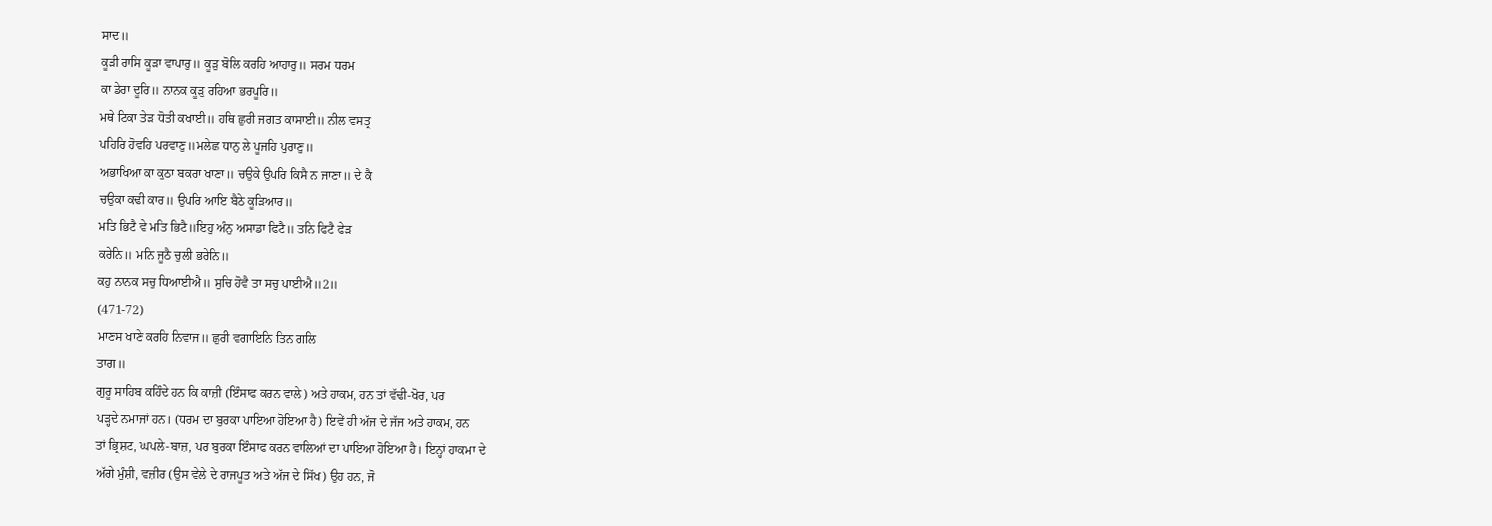ਸਾਦ॥
ਕੂੜੀ ਰਾਸਿ ਕੂੜਾ ਵਾਪਾਰੁ॥ ਕੂੜੁ ਬੋਲਿ ਕਰਹਿ ਆਹਾਰੁ॥ ਸਰਮ ਧਰਮ
ਕਾ ਡੇਰਾ ਦੂਰਿ॥ ਨਾਨਕ ਕੂੜੁ ਰਹਿਆ ਭਰਪੂਰਿ॥
ਮਥੇ ਟਿਕਾ ਤੇੜ ਧੋਤੀ ਕਖਾਈ॥ ਹਥਿ ਛੁਰੀ ਜਗਤ ਕਾਸਾਈ॥ ਨੀਲ ਵਸਤ੍ਰ
ਪਹਿਰਿ ਹੋਵਹਿ ਪਰਵਾਣੁ॥ਮਲੇਛ ਧਾਨੁ ਲੇ ਪੂਜਹਿ ਪੁਰਾਣੁ॥
ਅਭਾਖਿਆ ਕਾ ਕੁਠਾ ਬਕਰਾ ਖਾਣਾ॥ ਚਉਕੇ ਉਪਰਿ ਕਿਸੈ ਨ ਜਾਣਾ॥ ਦੇ ਕੈ
ਚਉਕਾ ਕਢੀ ਕਾਰ॥ ਉਪਰਿ ਆਇ ਬੈਠੇ ਕੂੜਿਆਰ॥
ਮਤਿ ਭਿਟੈ ਵੇ ਮਤਿ ਭਿਟੈ॥ਇਹੁ ਅੰਨੁ ਅਸਾਡਾ ਫਿਟੈ॥ ਤਨਿ ਫਿਟੈ ਫੇੜ
ਕਰੇਨਿ॥ ਮਨਿ ਜੂਠੈ ਚੁਲੀ ਭਰੇਨਿ॥
ਕਹੁ ਨਾਨਕ ਸਚੁ ਧਿਆਈਐ॥ ਸੁਚਿ ਹੋਵੈ ਤਾ ਸਚੁ ਪਾਈਐ॥2॥
(471-72)
ਮਾਣਸ ਖਾਣੇ ਕਰਹਿ ਨਿਵਾਜ॥ ਛੁਰੀ ਵਗਾਇਨਿ ਤਿਨ ਗਲਿ
ਤਾਗ॥
ਗੁਰੂ ਸਾਹਿਬ ਕਹਿੰਦੇ ਹਨ ਕਿ ਕਾਜ਼ੀ (ਇੰਸਾਫ ਕਰਨ ਵਾਲੇ) ਅਤੇ ਹਾਕਮ, ਹਨ ਤਾਂ ਵੱਢੀ-ਖੋਰ, ਪਰ
ਪੜ੍ਹਦੇ ਨਮਾਜਾਂ ਹਨ। (ਧਰਮ ਦਾ ਬੁਰਕਾ ਪਾਇਆ ਹੋਇਆ ਹੈ) ਇਵੇਂ ਹੀ ਅੱਜ ਦੇ ਜੱਜ ਅਤੇ ਹਾਕਮ, ਹਨ
ਤਾਂ ਭ੍ਰਿਸ਼ਟ, ਘਪਲੇ-ਬਾਜ਼, ਪਰ ਬੁਰਕਾ ਇੰਸਾਫ ਕਰਨ ਵਾਲਿਆਂ ਦਾ ਪਾਇਆ ਹੋਇਆ ਹੈ। ਇਨ੍ਹਾਂ ਹਾਕਮਾ ਦੇ
ਅੱਗੇ ਮੁੰਸ਼ੀ, ਵਜ਼ੀਰ (ਉਸ ਵੇਲੇ ਦੇ ਰਾਜਪੂਤ ਅਤੇ ਅੱਜ ਦੇ ਸਿੱਖ) ਉਹ ਹਨ, ਜੋ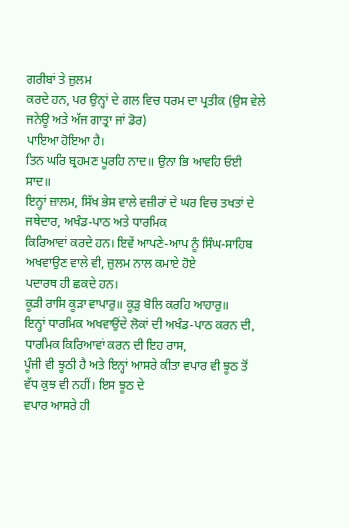ਗਰੀਬਾਂ ਤੇ ਜ਼ੁਲਮ
ਕਰਦੇ ਹਨ, ਪਰ ਉਨ੍ਹਾਂ ਦੇ ਗਲ ਵਿਚ ਧਰਮ ਦਾ ਪ੍ਰਤੀਕ (ਉਸ ਵੇਲੇ ਜਨੇਊ ਅਤੇ ਅੱਜ ਗਾਤ੍ਰਾ ਜਾਂ ਡੋਰ)
ਪਾਇਆ ਹੋਇਆ ਹੈ।
ਤਿਨ ਘਰਿ ਬ੍ਰਹਮਣ ਪੂਰਹਿ ਨਾਦ॥ ਉਨਾ ਭਿ ਆਵਹਿ ਓਈ ਸਾਦ॥
ਇਨ੍ਹਾਂ ਜ਼ਾਲਮ, ਸਿੱਖ ਭੇਸ ਵਾਲੇ ਵਜ਼ੀਰਾਂ ਦੇ ਘਰ ਵਿਚ ਤਖਤਾਂ ਦੇ ਜਥੇਦਾਰ, ਅਖੰਡ-ਪਾਠ ਅਤੇ ਧਾਰਮਿਕ
ਕਿਰਿਆਵਾਂ ਕਰਦੇ ਹਨ। ਇਵੇਂ ਆਪਣੇ-ਆਪ ਨੂੰ ਸਿੰਘ-ਸਾਹਿਬ ਅਖਵਾਉਣ ਵਾਲੇ ਵੀ, ਜ਼ੁਲਮ ਨਾਲ ਕਮਾਏ ਹੋਏ
ਪਦਾਰਥ ਹੀ ਛਕਦੇ ਹਨ।
ਕੂੜੀ ਰਾਸਿ ਕੂੜਾ ਵਾਪਾਰੁ॥ ਕੂੜੁ ਬੋਲਿ ਕਰਹਿ ਆਹਾਰੁ॥
ਇਨ੍ਹਾਂ ਧਾਰਮਿਕ ਅਖਵਾਉਂਦੇ ਲੋਕਾਂ ਦੀ ਅਖੰਡ-ਪਾਠ ਕਰਨ ਦੀ, ਧਾਰਮਿਕ ਕਿਰਿਆਵਾਂ ਕਰਨ ਦੀ ਇਹ ਰਾਸ,
ਪੂੰਜੀ ਵੀ ਝੂਠੀ ਹੈ ਅਤੇ ਇਨ੍ਹਾਂ ਆਸਰੇ ਕੀਤਾ ਵਪਾਰ ਵੀ ਝੂਠ ਤੋਂ ਵੱਧ ਕੁਝ ਵੀ ਨਹੀਂ। ਇਸ ਝੂਠ ਦੇ
ਵਪਾਰ ਆਸਰੇ ਹੀ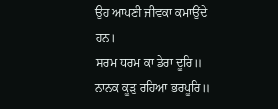ਉਹ ਆਪਣੀ ਜੀਵਕਾ ਕਮਾਉਂਦੇ ਹਨ।
ਸਰਮ ਧਰਮ ਕਾ ਡੇਰਾ ਦੂਰਿ॥ ਨਾਨਕ ਕੂੜੁ ਰਹਿਆ ਭਰਪੂਰਿ॥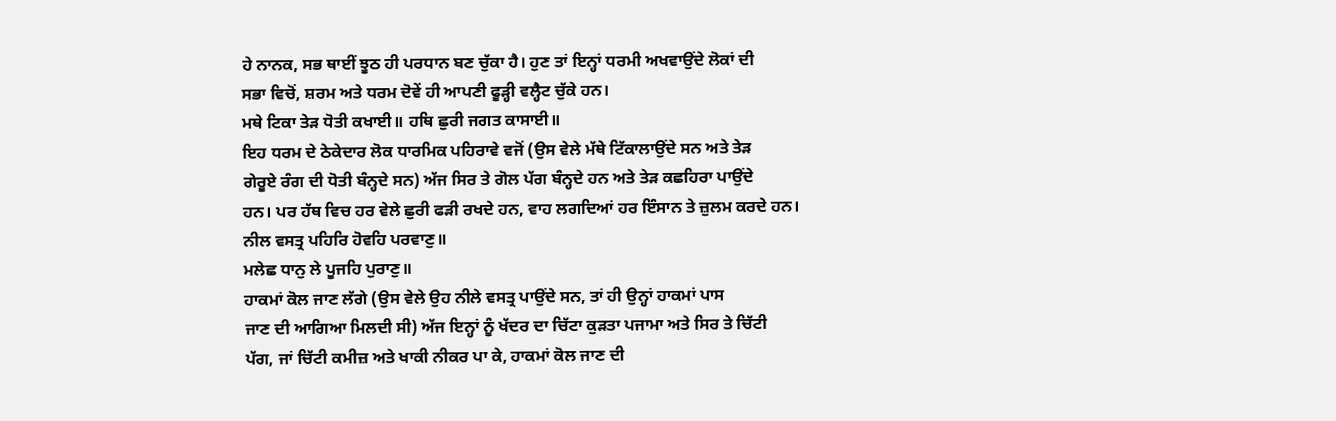ਹੇ ਨਾਨਕ, ਸਭ ਥਾਈਂ ਝੂਠ ਹੀ ਪਰਧਾਨ ਬਣ ਚੁੱਕਾ ਹੈ। ਹੁਣ ਤਾਂ ਇਨ੍ਹਾਂ ਧਰਮੀ ਅਖਵਾਉਂਦੇ ਲੋਕਾਂ ਦੀ
ਸਭਾ ਵਿਚੋਂ, ਸ਼ਰਮ ਅਤੇ ਧਰਮ ਦੋਵੇਂ ਹੀ ਆਪਣੀ ਫੂੜ੍ਹੀ ਵਲ੍ਹੈਟ ਚੁੱਕੇ ਹਨ।
ਮਥੇ ਟਿਕਾ ਤੇੜ ਧੋਤੀ ਕਖਾਈ॥ ਹਥਿ ਛੁਰੀ ਜਗਤ ਕਾਸਾਈ॥
ਇਹ ਧਰਮ ਦੇ ਠੇਕੇਦਾਰ ਲੋਕ ਧਾਰਮਿਕ ਪਹਿਰਾਵੇ ਵਜੋਂ (ਉਸ ਵੇਲੇ ਮੱਥੇ ਟਿੱਕਾਲਾਉਂਦੇ ਸਨ ਅਤੇ ਤੇੜ
ਗੇਰੂਏ ਰੰਗ ਦੀ ਧੋਤੀ ਬੰਨ੍ਹਦੇ ਸਨ) ਅੱਜ ਸਿਰ ਤੇ ਗੋਲ ਪੱਗ ਬੰਨ੍ਹਦੇ ਹਨ ਅਤੇ ਤੇੜ ਕਛਹਿਰਾ ਪਾਉਂਦੇ
ਹਨ। ਪਰ ਹੱਥ ਵਿਚ ਹਰ ਵੇਲੇ ਛੁਰੀ ਫੜੀ ਰਖਦੇ ਹਨ, ਵਾਹ ਲਗਦਿਆਂ ਹਰ ਇੰਸਾਨ ਤੇ ਜ਼ੁਲਮ ਕਰਦੇ ਹਨ।
ਨੀਲ ਵਸਤ੍ਰ ਪਹਿਰਿ ਹੋਵਹਿ ਪਰਵਾਣੁ॥
ਮਲੇਛ ਧਾਨੁ ਲੇ ਪੂਜਹਿ ਪੁਰਾਣੁ॥
ਹਾਕਮਾਂ ਕੋਲ ਜਾਣ ਲੱਗੇ (ਉਸ ਵੇਲੇ ਉਹ ਨੀਲੇ ਵਸਤ੍ਰ ਪਾਉਂਦੇ ਸਨ, ਤਾਂ ਹੀ ਉਨ੍ਹਾਂ ਹਾਕਮਾਂ ਪਾਸ
ਜਾਣ ਦੀ ਆਗਿਆ ਮਿਲਦੀ ਸੀ) ਅੱਜ ਇਨ੍ਹਾਂ ਨੂੰ ਖੱਦਰ ਦਾ ਚਿੱਟਾ ਕੁੜਤਾ ਪਜਾਮਾ ਅਤੇ ਸਿਰ ਤੇ ਚਿੱਟੀ
ਪੱਗ, ਜਾਂ ਚਿੱਟੀ ਕਮੀਜ਼ ਅਤੇ ਖਾਕੀ ਨੀਕਰ ਪਾ ਕੇ, ਹਾਕਮਾਂ ਕੋਲ ਜਾਣ ਦੀ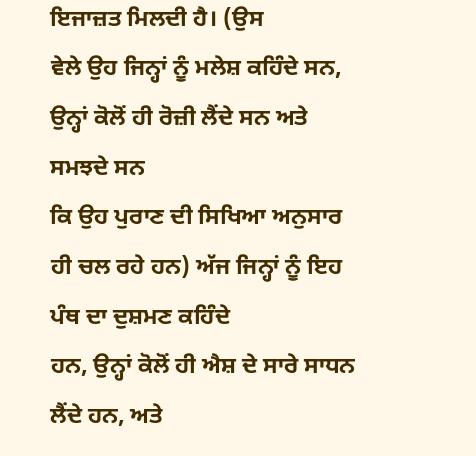ਇਜਾਜ਼ਤ ਮਿਲਦੀ ਹੈ। (ਉਸ
ਵੇਲੇ ਉਹ ਜਿਨ੍ਹਾਂ ਨੂੰ ਮਲੇਸ਼ ਕਹਿੰਦੇ ਸਨ, ਉਨ੍ਹਾਂ ਕੋਲੋਂ ਹੀ ਰੋਜ਼ੀ ਲੈਂਦੇ ਸਨ ਅਤੇ ਸਮਝਦੇ ਸਨ
ਕਿ ਉਹ ਪੁਰਾਣ ਦੀ ਸਿਖਿਆ ਅਨੁਸਾਰ ਹੀ ਚਲ ਰਹੇ ਹਨ) ਅੱਜ ਜਿਨ੍ਹਾਂ ਨੂੰ ਇਹ ਪੰਥ ਦਾ ਦੁਸ਼ਮਣ ਕਹਿੰਦੇ
ਹਨ, ਉਨ੍ਹਾਂ ਕੋਲੋਂ ਹੀ ਐਸ਼ ਦੇ ਸਾਰੇ ਸਾਧਨ ਲੈਂਦੇ ਹਨ, ਅਤੇ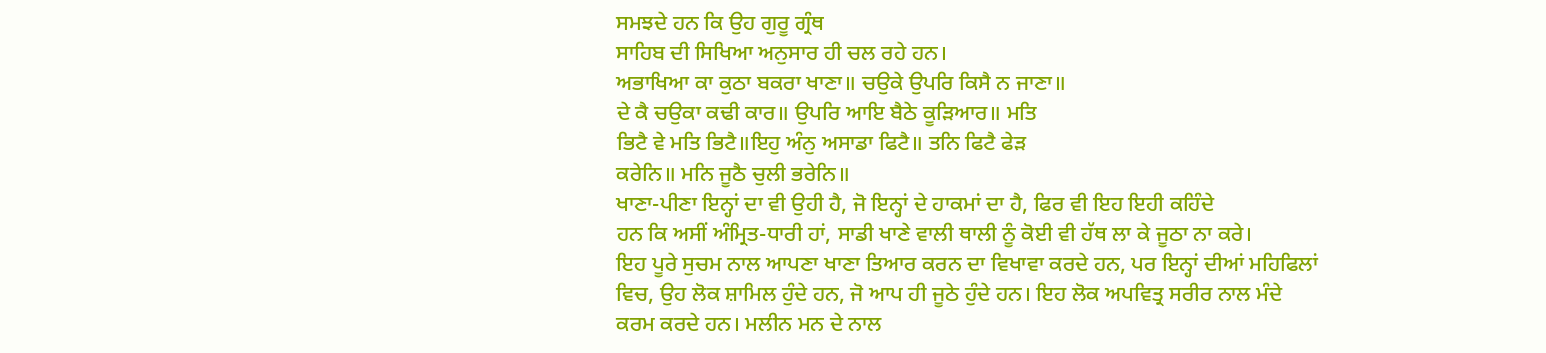ਸਮਝਦੇ ਹਨ ਕਿ ਉਹ ਗੁਰੂ ਗ੍ਰੰਥ
ਸਾਹਿਬ ਦੀ ਸਿਖਿਆ ਅਨੁਸਾਰ ਹੀ ਚਲ ਰਹੇ ਹਨ।
ਅਭਾਖਿਆ ਕਾ ਕੁਠਾ ਬਕਰਾ ਖਾਣਾ॥ ਚਉਕੇ ਉਪਰਿ ਕਿਸੈ ਨ ਜਾਣਾ॥
ਦੇ ਕੈ ਚਉਕਾ ਕਢੀ ਕਾਰ॥ ਉਪਰਿ ਆਇ ਬੈਠੇ ਕੂੜਿਆਰ॥ ਮਤਿ
ਭਿਟੈ ਵੇ ਮਤਿ ਭਿਟੈ॥ਇਹੁ ਅੰਨੁ ਅਸਾਡਾ ਫਿਟੈ॥ ਤਨਿ ਫਿਟੈ ਫੇੜ
ਕਰੇਨਿ॥ ਮਨਿ ਜੂਠੈ ਚੁਲੀ ਭਰੇਨਿ॥
ਖਾਣਾ-ਪੀਣਾ ਇਨ੍ਹਾਂ ਦਾ ਵੀ ਉਹੀ ਹੈ, ਜੋ ਇਨ੍ਹਾਂ ਦੇ ਹਾਕਮਾਂ ਦਾ ਹੈ, ਫਿਰ ਵੀ ਇਹ ਇਹੀ ਕਹਿੰਦੇ
ਹਨ ਕਿ ਅਸੀਂ ਅੰਮ੍ਰਿਤ-ਧਾਰੀ ਹਾਂ, ਸਾਡੀ ਖਾਣੇ ਵਾਲੀ ਥਾਲੀ ਨੂੰ ਕੋਈ ਵੀ ਹੱਥ ਲਾ ਕੇ ਜੂਠਾ ਨਾ ਕਰੇ।
ਇਹ ਪੂਰੇ ਸੁਚਮ ਨਾਲ ਆਪਣਾ ਖਾਣਾ ਤਿਆਰ ਕਰਨ ਦਾ ਵਿਖਾਵਾ ਕਰਦੇ ਹਨ, ਪਰ ਇਨ੍ਹਾਂ ਦੀਆਂ ਮਹਿਫਿਲਾਂ
ਵਿਚ, ਉਹ ਲੋਕ ਸ਼ਾਮਿਲ ਹੁੰਦੇ ਹਨ, ਜੋ ਆਪ ਹੀ ਜੂਠੇ ਹੁੰਦੇ ਹਨ। ਇਹ ਲੋਕ ਅਪਵਿਤ੍ਰ ਸਰੀਰ ਨਾਲ ਮੰਦੇ
ਕਰਮ ਕਰਦੇ ਹਨ। ਮਲੀਨ ਮਨ ਦੇ ਨਾਲ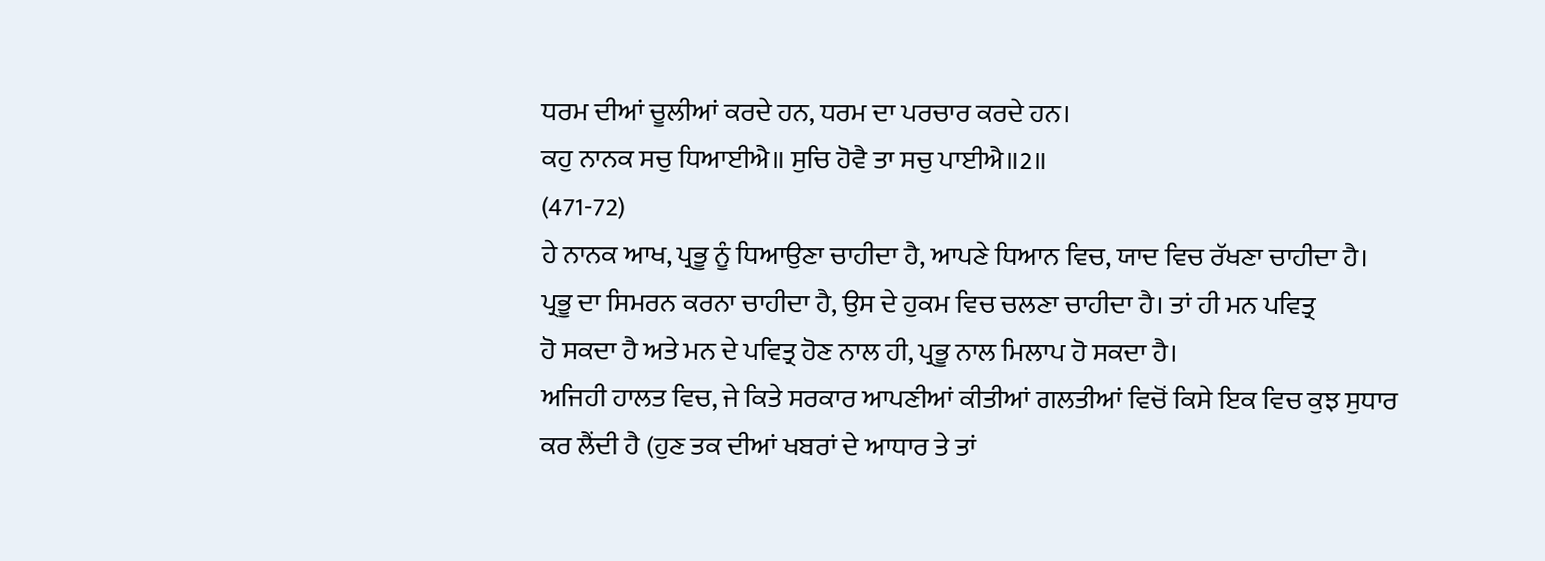ਧਰਮ ਦੀਆਂ ਚੂਲੀਆਂ ਕਰਦੇ ਹਨ, ਧਰਮ ਦਾ ਪਰਚਾਰ ਕਰਦੇ ਹਨ।
ਕਹੁ ਨਾਨਕ ਸਚੁ ਧਿਆਈਐ॥ ਸੁਚਿ ਹੋਵੈ ਤਾ ਸਚੁ ਪਾਈਐ॥2॥
(471-72)
ਹੇ ਨਾਨਕ ਆਖ, ਪ੍ਰਭੂ ਨੂੰ ਧਿਆਉਣਾ ਚਾਹੀਦਾ ਹੈ, ਆਪਣੇ ਧਿਆਨ ਵਿਚ, ਯਾਦ ਵਿਚ ਰੱਖਣਾ ਚਾਹੀਦਾ ਹੈ।
ਪ੍ਰਭੂ ਦਾ ਸਿਮਰਨ ਕਰਨਾ ਚਾਹੀਦਾ ਹੈ, ਉਸ ਦੇ ਹੁਕਮ ਵਿਚ ਚਲਣਾ ਚਾਹੀਦਾ ਹੈ। ਤਾਂ ਹੀ ਮਨ ਪਵਿਤ੍ਰ
ਹੋ ਸਕਦਾ ਹੈ ਅਤੇ ਮਨ ਦੇ ਪਵਿਤ੍ਰ ਹੋਣ ਨਾਲ ਹੀ, ਪ੍ਰਭੂ ਨਾਲ ਮਿਲਾਪ ਹੋ ਸਕਦਾ ਹੈ।
ਅਜਿਹੀ ਹਾਲਤ ਵਿਚ, ਜੇ ਕਿਤੇ ਸਰਕਾਰ ਆਪਣੀਆਂ ਕੀਤੀਆਂ ਗਲਤੀਆਂ ਵਿਚੋਂ ਕਿਸੇ ਇਕ ਵਿਚ ਕੁਝ ਸੁਧਾਰ
ਕਰ ਲੈਂਦੀ ਹੈ (ਹੁਣ ਤਕ ਦੀਆਂ ਖਬਰਾਂ ਦੇ ਆਧਾਰ ਤੇ ਤਾਂ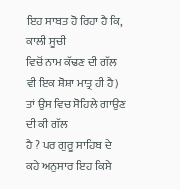ਇਹ ਸਾਬਤ ਹੋ ਰਿਹਾ ਹੈ ਕਿ, ਕਾਲੀ ਸੂਚੀ
ਵਿਚੋਂ ਨਾਮ ਕੱਢਣ ਦੀ ਗੱਲ ਵੀ ਇਕ ਸ਼ੋਸ਼ਾ ਮਾਤ੍ਰ ਹੀ ਹੈ) ਤਾਂ ਉਸ ਵਿਚ ਸੋਹਿਲੇ ਗਾਉਣ ਦੀ ਕੀ ਗੱਲ
ਹੈ ? ਪਰ ਗੁਰੂ ਸਾਹਿਬ ਦੇ ਕਹੇ ਅਨੁਸਾਰ ਇਹ ਕਿਸੇ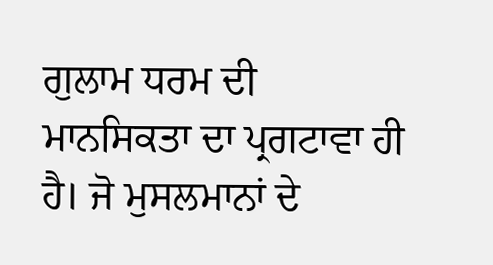ਗੁਲਾਮ ਧਰਮ ਦੀ ਮਾਨਸਿਕਤਾ ਦਾ ਪ੍ਰਗਟਾਵਾ ਹੀ
ਹੈ। ਜੋ ਮੁਸਲਮਾਨਾਂ ਦੇ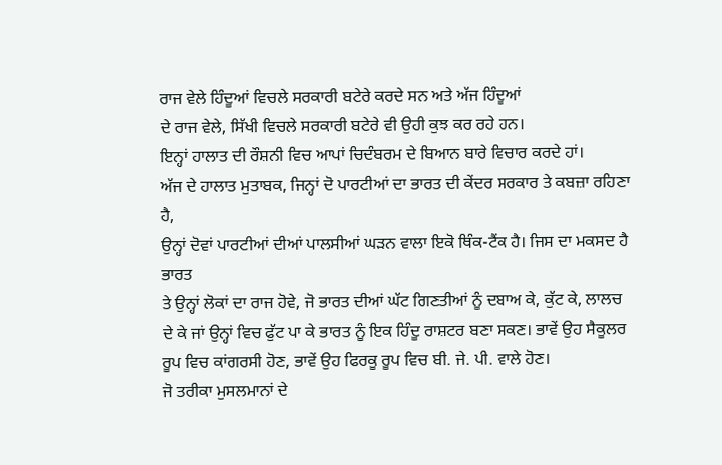ਰਾਜ ਵੇਲੇ ਹਿੰਦੂਆਂ ਵਿਚਲੇ ਸਰਕਾਰੀ ਬਟੇਰੇ ਕਰਦੇ ਸਨ ਅਤੇ ਅੱਜ ਹਿੰਦੂਆਂ
ਦੇ ਰਾਜ ਵੇਲੇ, ਸਿੱਖੀ ਵਿਚਲੇ ਸਰਕਾਰੀ ਬਟੇਰੇ ਵੀ ਉਹੀ ਕੁਝ ਕਰ ਰਹੇ ਹਨ।
ਇਨ੍ਹਾਂ ਹਾਲਾਤ ਦੀ ਰੌਸ਼ਨੀ ਵਿਚ ਆਪਾਂ ਚਿਦੰਬਰਮ ਦੇ ਬਿਆਨ ਬਾਰੇ ਵਿਚਾਰ ਕਰਦੇ ਹਾਂ।
ਅੱਜ ਦੇ ਹਾਲਾਤ ਮੁਤਾਬਕ, ਜਿਨ੍ਹਾਂ ਦੋ ਪਾਰਟੀਆਂ ਦਾ ਭਾਰਤ ਦੀ ਕੇਂਦਰ ਸਰਕਾਰ ਤੇ ਕਬਜ਼ਾ ਰਹਿਣਾ ਹੈ,
ਉਨ੍ਹਾਂ ਦੋਵਾਂ ਪਾਰਟੀਆਂ ਦੀਆਂ ਪਾਲਸੀਆਂ ਘੜਨ ਵਾਲਾ ਇਕੋ ਥਿੰਕ-ਟੈਂਕ ਹੈ। ਜਿਸ ਦਾ ਮਕਸਦ ਹੈ ਭਾਰਤ
ਤੇ ਉਨ੍ਹਾਂ ਲੋਕਾਂ ਦਾ ਰਾਜ ਹੋਵੇ, ਜੋ ਭਾਰਤ ਦੀਆਂ ਘੱਟ ਗਿਣਤੀਆਂ ਨੂੰ ਦਬਾਅ ਕੇ, ਕੁੱਟ ਕੇ, ਲਾਲਚ
ਦੇ ਕੇ ਜਾਂ ਉਨ੍ਹਾਂ ਵਿਚ ਫੁੱਟ ਪਾ ਕੇ ਭਾਰਤ ਨੂੰ ਇਕ ਹਿੰਦੂ ਰਾਸ਼ਟਰ ਬਣਾ ਸਕਣ। ਭਾਵੇਂ ਉਹ ਸੈਕੂਲਰ
ਰੂਪ ਵਿਚ ਕਾਂਗਰਸੀ ਹੋਣ, ਭਾਵੇਂ ਉਹ ਫਿਰਕੂ ਰੂਪ ਵਿਚ ਬੀ. ਜੇ. ਪੀ. ਵਾਲੇ ਹੋਣ।
ਜੋ ਤਰੀਕਾ ਮੁਸਲਮਾਨਾਂ ਦੇ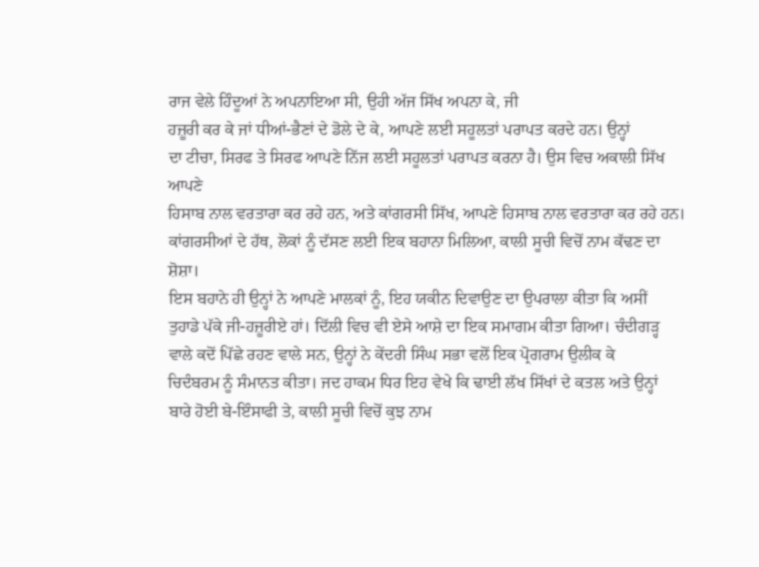ਰਾਜ ਵੇਲੇ ਹਿੰਦੂਆਂ ਨੇ ਅਪਨਾਇਆ ਸੀ, ਉਹੀ ਅੱਜ ਸਿੱਖ ਅਪਨਾ ਕੇ, ਜੀ
ਹਜ਼ੂਰੀ ਕਰ ਕੇ ਜਾਂ ਧੀਆਂ-ਭੈਣਾਂ ਦੇ ਡੋਲੇ ਦੇ ਕੇ, ਆਪਣੇ ਲਈ ਸਹੂਲਤਾਂ ਪਰਾਪਤ ਕਰਦੇ ਹਨ। ਉਨ੍ਹਾਂ
ਦਾ ਟੀਚਾ, ਸਿਰਫ ਤੇ ਸਿਰਫ ਆਪਣੇ ਨਿੱਜ ਲਈ ਸਹੂਲਤਾਂ ਪਰਾਪਤ ਕਰਨਾ ਹੈ। ਉਸ ਵਿਚ ਅਕਾਲੀ ਸਿੱਖ ਆਪਣੇ
ਹਿਸਾਬ ਨਾਲ ਵਰਤਾਰਾ ਕਰ ਰਹੇ ਹਨ, ਅਤੇ ਕਾਂਗਰਸੀ ਸਿੱਖ, ਆਪਣੇ ਹਿਸਾਬ ਨਾਲ ਵਰਤਾਰਾ ਕਰ ਰਹੇ ਹਨ।
ਕਾਂਗਰਸੀਆਂ ਦੇ ਹੱਥ, ਲੋਕਾਂ ਨੂੰ ਦੱਸਣ ਲਈ ਇਕ ਬਹਾਨਾ ਮਿਲਿਆ, ਕਾਲੀ ਸੂਚੀ ਵਿਚੋਂ ਨਾਮ ਕੱਢਣ ਦਾ
ਸ਼ੋਸ਼ਾ।
ਇਸ ਬਹਾਨੇ ਹੀ ਉਨ੍ਹਾਂ ਨੇ ਆਪਣੇ ਮਾਲਕਾਂ ਨੂੰ, ਇਹ ਯਕੀਨ ਦਿਵਾਉਣ ਦਾ ਉਪਰਾਲਾ ਕੀਤਾ ਕਿ ਅਸੀਂ
ਤੁਹਾਡੇ ਪੱਕੇ ਜੀ-ਹਜ਼ੂਰੀਏ ਹਾਂ। ਦਿੱਲੀ ਵਿਚ ਵੀ ਏਸੇ ਆਸ਼ੇ ਦਾ ਇਕ ਸਮਾਗਮ ਕੀਤਾ ਗਿਆ। ਚੰਦੀਗੜ੍ਹ
ਵਾਲੇ ਕਦੋਂ ਪਿੱਛੇ ਰਹਣ ਵਾਲੇ ਸਨ, ਉਨ੍ਹਾਂ ਨੇ ਕੇਂਦਰੀ ਸਿੰਘ ਸਭਾ ਵਲੋਂ ਇਕ ਪ੍ਰੋਗਰਾਮ ਉਲੀਕ ਕੇ
ਚਿਦੰਬਰਮ ਨੂੰ ਸੰਮਾਨਤ ਕੀਤਾ। ਜਦ ਹਾਕਮ ਧਿਰ ਇਹ ਵੇਖੇ ਕਿ ਢਾਈ ਲੱਖ ਸਿੱਖਾਂ ਦੇ ਕਤਲ ਅਤੇ ਉਨ੍ਹਾਂ
ਬਾਰੇ ਹੋਈ ਬੇ-ਇੰਸਾਫੀ ਤੇ, ਕਾਲੀ ਸੂਚੀ ਵਿਚੋਂ ਕੁਝ ਨਾਮ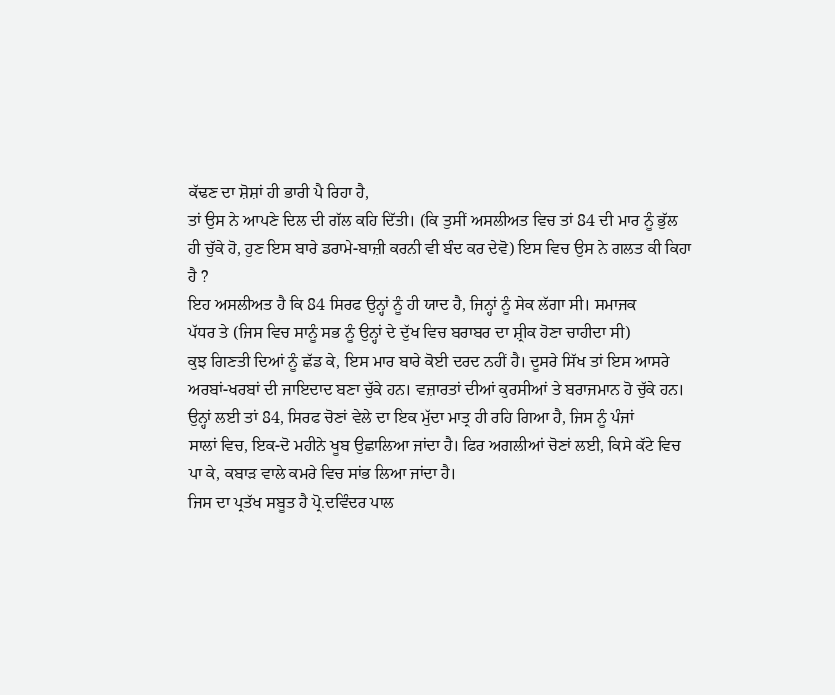ਕੱਢਣ ਦਾ ਸ਼ੋਸ਼ਾਂ ਹੀ ਭਾਰੀ ਪੈ ਰਿਹਾ ਹੈ,
ਤਾਂ ਉਸ ਨੇ ਆਪਣੇ ਦਿਲ ਦੀ ਗੱਲ ਕਹਿ ਦਿੱਤੀ। (ਕਿ ਤੁਸੀਂ ਅਸਲੀਅਤ ਵਿਚ ਤਾਂ 84 ਦੀ ਮਾਰ ਨੂੰ ਭੁੱਲ
ਹੀ ਚੁੱਕੇ ਹੋ, ਹੁਣ ਇਸ ਬਾਰੇ ਡਰਾਮੇ-ਬਾਜ਼ੀ ਕਰਨੀ ਵੀ ਬੰਦ ਕਰ ਦੇਵੋ) ਇਸ ਵਿਚ ਉਸ ਨੇ ਗਲਤ ਕੀ ਕਿਹਾ
ਹੈ ?
ਇਹ ਅਸਲੀਅਤ ਹੈ ਕਿ 84 ਸਿਰਫ ਉਨ੍ਹਾਂ ਨੂੰ ਹੀ ਯਾਦ ਹੈ, ਜਿਨ੍ਹਾਂ ਨੂੰ ਸੇਕ ਲੱਗਾ ਸੀ। ਸਮਾਜਕ
ਪੱਧਰ ਤੇ (ਜਿਸ ਵਿਚ ਸਾਨੂੰ ਸਭ ਨੂੰ ਉਨ੍ਹਾਂ ਦੇ ਦੁੱਖ ਵਿਚ ਬਰਾਬਰ ਦਾ ਸ਼੍ਰੀਕ ਹੋਣਾ ਚਾਹੀਦਾ ਸੀ)
ਕੁਝ ਗਿਣਤੀ ਦਿਆਂ ਨੂੰ ਛੱਡ ਕੇ, ਇਸ ਮਾਰ ਬਾਰੇ ਕੋਈ ਦਰਦ ਨਹੀਂ ਹੈ। ਦੂਸਰੇ ਸਿੱਖ ਤਾਂ ਇਸ ਆਸਰੇ
ਅਰਬਾਂ-ਖਰਬਾਂ ਦੀ ਜਾਇਦਾਦ ਬਣਾ ਚੁੱਕੇ ਹਨ। ਵਜ਼ਾਰਤਾਂ ਦੀਆਂ ਕੁਰਸੀਆਂ ਤੇ ਬਰਾਜਮਾਨ ਹੋ ਚੁੱਕੇ ਹਨ।
ਉਨ੍ਹਾਂ ਲਈ ਤਾਂ 84, ਸਿਰਫ ਚੋਣਾਂ ਵੇਲੇ ਦਾ ਇਕ ਮੁੱਦਾ ਮਾਤ੍ਰ ਹੀ ਰਹਿ ਗਿਆ ਹੈ, ਜਿਸ ਨੂੰ ਪੰਜਾਂ
ਸਾਲਾਂ ਵਿਚ, ਇਕ-ਦੋ ਮਹੀਨੇ ਖੂਬ ਉਛਾਲਿਆ ਜਾਂਦਾ ਹੈ। ਫਿਰ ਅਗਲੀਆਂ ਚੋਣਾਂ ਲਈ, ਕਿਸੇ ਕੱਟੇ ਵਿਚ
ਪਾ ਕੇ, ਕਬਾੜ ਵਾਲੇ ਕਮਰੇ ਵਿਚ ਸਾਂਭ ਲਿਆ ਜਾਂਦਾ ਹੈ।
ਜਿਸ ਦਾ ਪ੍ਰਤੱਖ ਸਬੂਤ ਹੈ ਪ੍ਰੋ.ਦਵਿੰਦਰ ਪਾਲ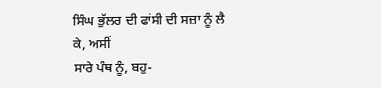ਸਿੰਘ ਭੁੱਲਰ ਦੀ ਫਾਂਸੀ ਦੀ ਸਜ਼ਾ ਨੂੰ ਲੈ ਕੇ, ਅਸੀਂ
ਸਾਰੇ ਪੰਥ ਨੂੰ, ਬਹੁ-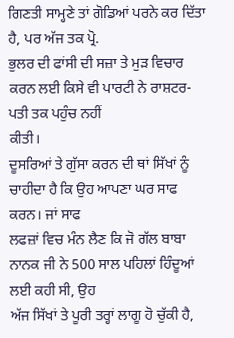ਗਿਣਤੀ ਸਾਮ੍ਹਣੇ ਤਾਂ ਗੋਡਿਆਂ ਪਰਨੇ ਕਰ ਦਿੱਤਾ ਹੈ, ਪਰ ਅੱਜ ਤਕ ਪ੍ਰੋ.
ਭੁਲਰ ਦੀ ਫਾਂਸੀ ਦੀ ਸਜ਼ਾ ਤੇ ਮੁੜ ਵਿਚਾਰ ਕਰਨ ਲਈ ਕਿਸੇ ਵੀ ਪਾਰਟੀ ਨੇ ਰਾਸ਼ਟਰ-ਪਤੀ ਤਕ ਪਹੁੰਚ ਨਹੀਂ
ਕੀਤੀ।
ਦੂਸਰਿਆਂ ਤੇ ਗੁੱਸਾ ਕਰਨ ਦੀ ਥਾਂ ਸਿੱਖਾਂ ਨੂੰ ਚਾਹੀਦਾ ਹੈ ਕਿ ਉਹ ਆਪਣਾ ਘਰ ਸਾਫ ਕਰਨ। ਜਾਂ ਸਾਫ
ਲਫਜ਼ਾਂ ਵਿਚ ਮੰਨ ਲੈਣ ਕਿ ਜੋ ਗੱਲ ਬਾਬਾ ਨਾਨਕ ਜੀ ਨੇ 500 ਸਾਲ ਪਹਿਲਾਂ ਹਿੰਦੂਆਂ ਲਈ ਕਹੀ ਸੀ, ਉਹ
ਅੱਜ ਸਿੱਖਾਂ ਤੇ ਪੂਰੀ ਤਰ੍ਹਾਂ ਲਾਗੂ ਹੋ ਚੁੱਕੀ ਹੈ,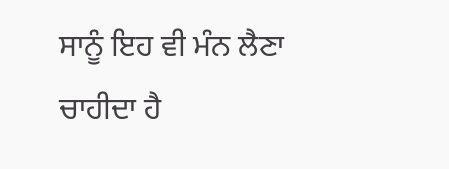ਸਾਨੂੰ ਇਹ ਵੀ ਮੰਨ ਲੈਣਾ ਚਾਹੀਦਾ ਹੈ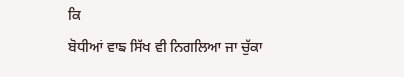ਕਿ
ਬੋਧੀਆਂ ਵਾਙ ਸਿੱਖ ਵੀ ਨਿਗਲਿਆ ਜਾ ਚੁੱਕਾ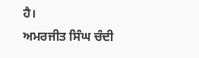ਹੈ।
ਅਮਰਜੀਤ ਸਿੰਘ ਚੰਦੀ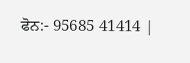ਫੋਨ:- 95685 41414 |